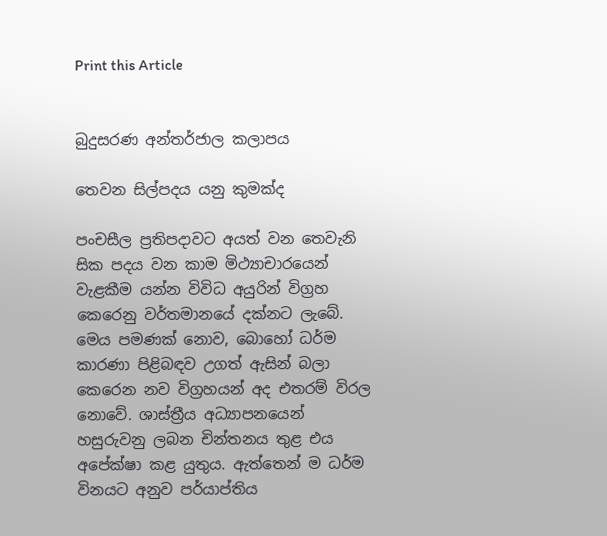Print this Article


බුදුසරණ අන්තර්ජාල කලාපය

තෙවන සිල්පදය යනු කුමක්ද

පංචසීල ප්‍රතිපදාවට අයත් වන තෙවැනි සික පදය වන කාම මිථ්‍යාචාරයෙන් වැළකීම යන්න විවිධ අයුරින් විග්‍රහ කෙරෙනු වර්තමානයේ දක්නට ලැබේ. මෙය පමණක් නොව, බොහෝ ධර්ම කාරණා පිළිබඳව උගත් ඇසින් බලා කෙරෙන නව විග්‍රහයන් අද එතරම් විරල නොවේ. ශාස්ත්‍රීය අධ්‍යාපනයෙන් හසුරුවනු ලබන චින්තනය තුළ එය අපේක්ෂා කළ යුතුය. ඇත්තෙන් ම ධර්ම විනයට අනුව පර්යාප්තිය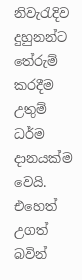නිවැරැදිව දුහුනන්ට තේරුම් කරදීම උතුම් ධර්ම දානයක්ම වෙයි. එහෙත් උගත් බවින්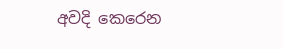අවදි කෙරෙන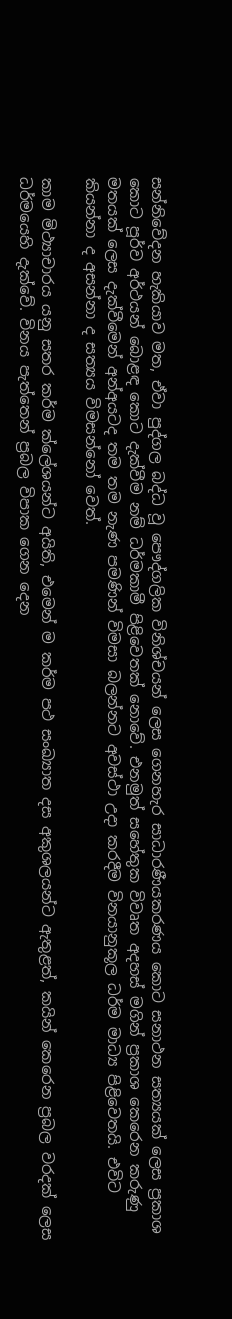සන්නිවේදන හැකියාව මත, ඒවා පුද්ගල බද්ධ වූ පෞද්ගලික විනිශ්චයන් ලෙස ගෙනහැර සාධාරණීයකරණය කොට සනාථන සත්‍යයක් ලෙස ප්‍රකාශ කොට පූර්ව අර්ථයන් බොළඳ කොට දැක්වීම නම් ධර්මකාමී පිළිවෙතක් නොවේ. එනමුත් සහේතුක විවෘත අදහස් මගින් ප්‍රකාශ කෙරෙන කරුණු මතයක් ලෙස දැක්වීමෙන් අන්අයටද තම තම නැණ පමණින් විමසා බලන්නට අවස්ථා උදා කරදීම විනයානුකූල ධර්ම මාධ්‍ය පිළිවෙතයි. එවිට කියන්නා ද අසන්නා ද සත්‍යය විමසන්නෝ වෙත්.

කාම මිථ්‍යාචාරය යනු සතර කර්ම ක්ලේශයන්ට අයිති, එමෙන් ම කර්ම පථ සංඛ්‍යාත දස අකුශලයන්ට ඇතුළත්, කයින් කෙරෙන ප්‍රබල වරදක් ලෙස ධර්මයෙහි දැක්වේ. විනය පැත්තෙන් ප්‍රබල විපාක ගෙන දෙන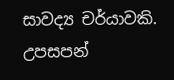සාවද්‍ය චර්යාවකි. උපසපන්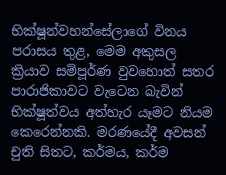භික්ෂූන්වහන්සේලාගේ විනය පරාසය තුළ, මෙම අකුසල ක්‍රියාව සම්පූර්ණ වුවහොත් සතර පාරාජිකාවට වැටෙන බැවින් භික්ෂූත්වය අත්හැර යෑමට නියම කෙරෙන්නකි. මරණයේදී අවසන් චුති සිතට, කර්මය, කර්ම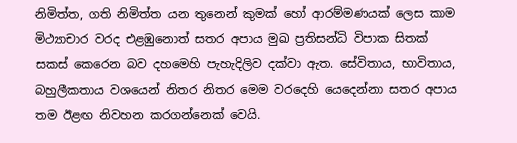නිමිත්ත, ගති නිමිත්ත යන තුනෙන් කුමක් හෝ ආරම්මණයක් ලෙස කාම මිථ්‍යාචාර වරද එළඹුනොත් සතර අපාය මුඛ ප්‍රතිසන්ධි විපාක සිතක් සකස් කෙරෙන බව දහමෙහි පැහැදිලිව දක්වා ඇත. සේවිතාය, භාවිතාය, බහුලීකතාය වශයෙන් නිතර නිතර මෙම වරදෙහි යෙදෙන්නා සතර අපාය තම ඊළඟ නිවහන කරගන්නෙක් වෙයි.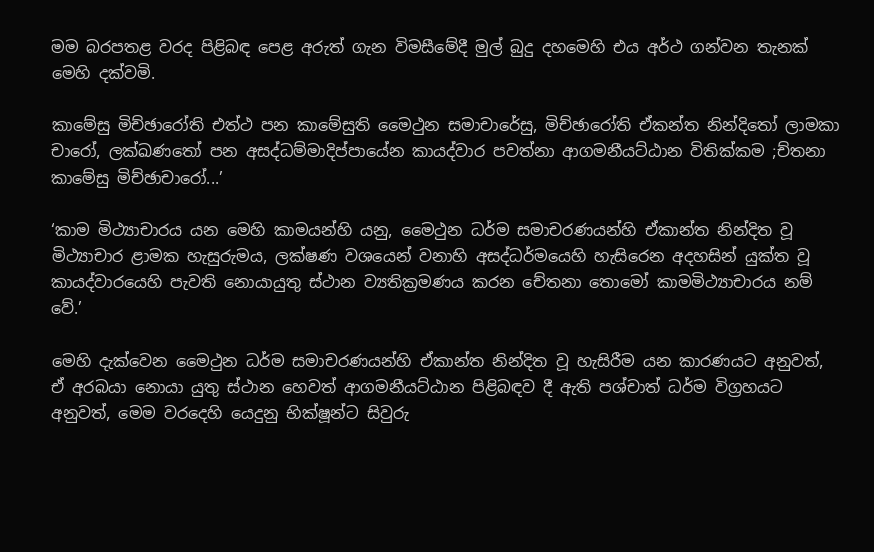මම බරපතළ වරද පිළිබඳ පෙළ අරුත් ගැන විමසීමේදී මුල් බුදු දහමෙහි එය අර්ථ ගන්වන තැනක් මෙහි දක්වමි.

කාමේසු මිච්ඡාරෝති එත්ථ පන කාමේසුති මෛථුන සමාචාරේසු, මිච්ඡාරෝති ඒකන්ත නින්දිතෝ ලාමකා චාරෝ, ලක්ඛණතෝ පන අසද්ධම්මාදිප්පායේන කායද්වාර පවත්නා ආගමනීයට්ඨාන විතික්කම ;ච්තනා කාමේසු මිච්ඡාචාරෝ...’

‘කාම මිථ්‍යාචාරය යන මෙහි කාමයන්හි යනු, මෛථුන ධර්ම සමාචරණයන්හි ඒකාන්ත නින්දිත වූ මිථ්‍යාචාර ළාමක හැසුරුමය, ලක්ෂණ වශයෙන් වනාහි අසද්ධර්මයෙහි හැසිරෙන අදහසින් යුක්ත වූ කායද්වාරයෙහි පැවති නොයායුතු ස්ථාන ව්‍යතික්‍රමණය කරන චේතනා තොමෝ කාමමිථ්‍යාචාරය නම් වේ.’

මෙහි දැක්වෙන මෛථුන ධර්ම සමාචරණයන්හි ඒකාන්ත නින්දිත වූ හැසිරීම යන කාරණයට අනුවත්, ඒ අරබයා නොයා යුතු ස්ථාන හෙවත් ආගමනීයට්ඨාන පිළිබඳව දී ඇති පශ්චාත් ධර්ම විග්‍රහයට අනුවත්, මෙම වරදෙහි යෙදුනු භික්ෂූන්ට සිවුරු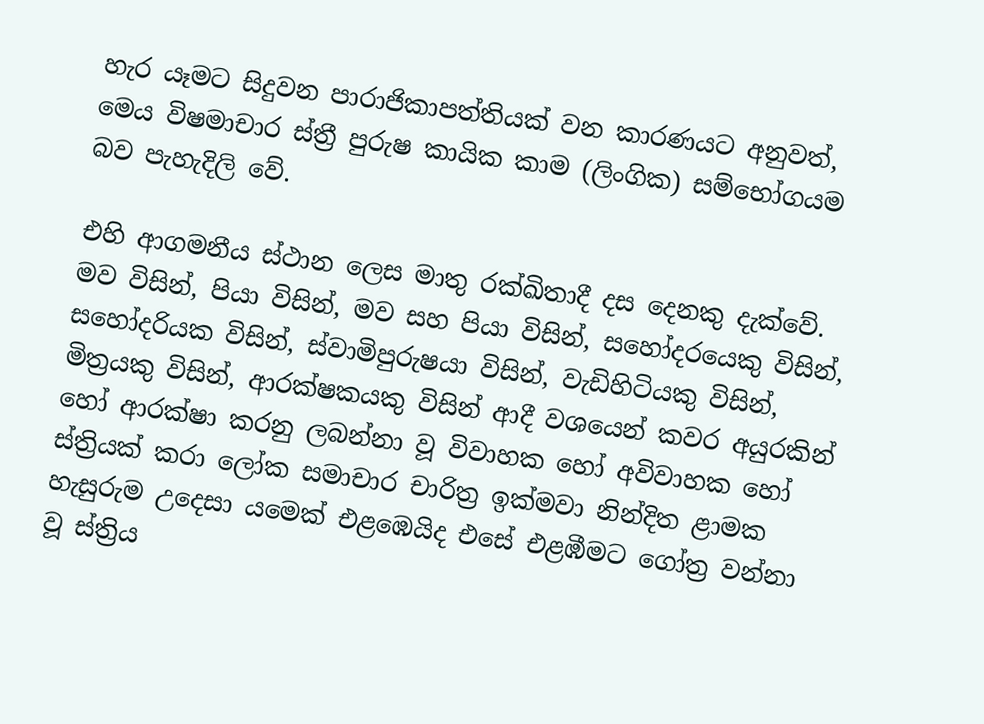හැර යෑමට සිදුවන පාරාජිකාපත්තියක් වන කාරණයට අනුවත්, මෙය විෂමාචාර ස්ත්‍රී පුරුෂ කායික කාම (ලිංගික) සම්භෝගයම බව පැහැදිලි වේ.

එහි ආගමනීය ස්ථාන ලෙස මාතු රක්ඛිතාදී දස දෙනකු දැක්වේ. මව විසින්, පියා විසින්, මව සහ පියා විසින්, සහෝදරයෙකු විසින්, සහෝදරියක විසින්, ස්වාමිපුරුෂයා විසින්, වැඩිහිටියකු විසින්, මිත්‍රයකු විසින්, ආරක්ෂකයකු විසින් ආදී වශයෙන් කවර අයුරකින් හෝ ආරක්ෂා කරනු ලබන්නා වූ විවාහක හෝ අවිවාහක හෝ ස්ත්‍රියක් කරා ලෝක සමාචාර චාරිත්‍ර ඉක්මවා නින්දිත ළාමක හැසුරුම උදෙසා යමෙක් එළඹෙයිද එසේ එළඹීමට ගෝත්‍ර වන්නා වූ ස්ත්‍රිය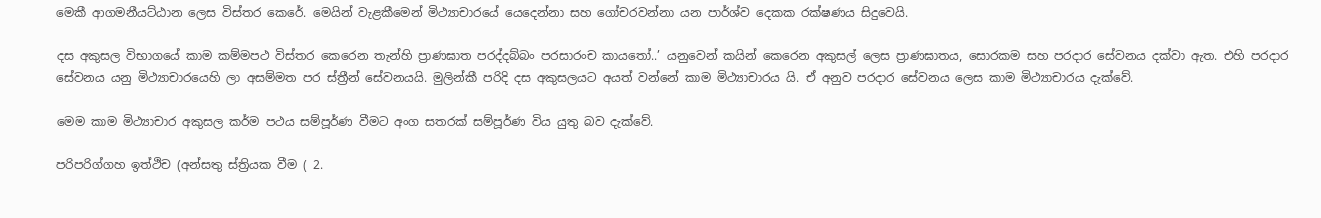මෙකී ආගමනීයට්ඨාන ලෙස විස්තර කෙරේ. මෙයින් වැළකීමෙන් මිථ්‍යාචාරයේ යෙදෙන්නා සහ ගෝචරවන්නා යන පාර්ශ්ව දෙකක රක්ෂණය සිදුවෙයි.

දස අකුසල විභාගයේ කාම කම්මපථ විස්තර කෙරෙන තැන්හි ප්‍රාණඝාත පරද්දබ්බං පරසාරංච කායතෝ..’ යනුවෙන් කයින් කෙරෙන අකුසල් ලෙස ප්‍රාණඝාතය, සොරකම සහ පරදාර සේවනය දක්වා ඇත. එහි පරදාර සේවනය යනු මිථ්‍යාචාරයෙහි ලා අසම්මත පර ස්ත්‍රීන් සේවනයයි. මුලින්කී පරිදි දස අකුසලයට අයත් වන්නේ කාම මිථ්‍යාචාරය යි. ඒ අනුව පරදාර සේවනය ලෙස කාම මිථ්‍යාචාරය දැක්වේ.

මෙම කාම මිථ්‍යාචාර අකුසල කර්ම පථය සම්පූර්ණ වීමට අංග සතරක් සම්පූර්ණ විය යුතු බව දැක්වේ.

පරිපරිග්ගහ ඉත්ථිච (අන්සතු ස්ත්‍රියක වීම ( 2.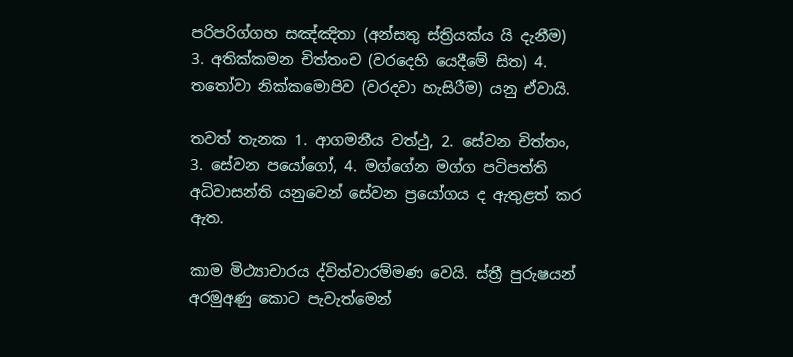පරිපරිග්ගහ සඤ්ඤිතා (අන්සතු ස්ත්‍රියක්ය යි දැනීම) 3. අතික්කමන චිත්තංච (වරදෙහි යෙදීමේ සිත) 4. තතෝවා නික්කමොපිව (වරදවා හැසිරීම) යනු ඒවායි.

තවත් තැනක 1. ආගමනීය වත්ථු, 2. සේවන චිත්තං, 3. සේවන පයෝගෝ, 4. මග්ගේන මග්ග පටිපත්ති අධිවාසන්ති යනුවෙන් සේවන ප්‍රයෝගය ද ඇතුළත් කර ඇත.

කාම මිථ්‍යාචාරය ද්විත්වාරම්මණ වෙයි. ස්ත්‍රී පුරුෂයන් අරමුඅණු කොට පැවැත්මෙන්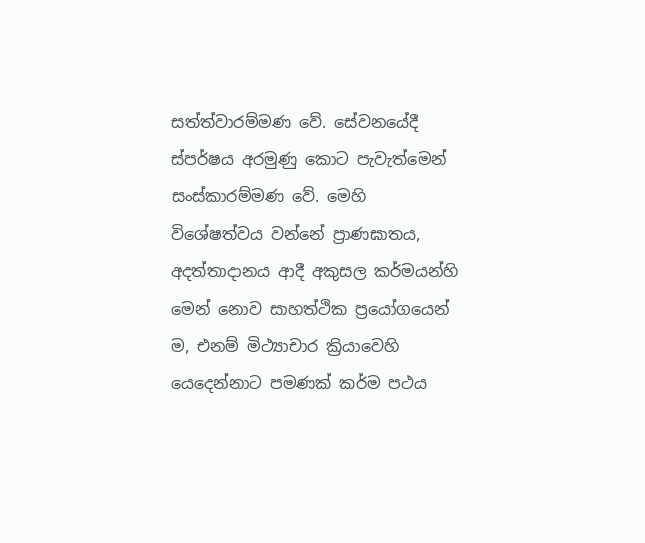සත්ත්වාරම්මණ වේ. සේවනයේදී ස්පර්ෂය අරමුණු කොට පැවැත්මෙන් සංස්කාරම්මණ වේ. මෙහි විශේෂත්වය වන්නේ ප්‍රාණඝාතය, අදත්තාදානය ආදී අකුසල කර්මයන්හි මෙන් නොව සාහත්ථික ප්‍රයෝගයෙන් ම, එනම් මිථ්‍යාචාර ක්‍රියාවෙහි යෙදෙන්නාට පමණක් කර්ම පථය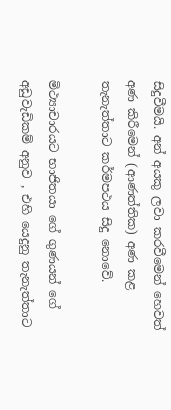සිදුවීමයි. අන් අයකු ලවා කරවීමෙන් හෙවත් අණ කිරීමෙන් (ආණත්තික) අණ කළ තැනැත්තාට කර්මපථය සිදු නොවේ.

මිථ්‍යාචාරයට භාජිතයා ගේ ගුණයන් ගේ අඩුවැඩිකම් අනුව , එහි යෙදුනු තැනැත්තාට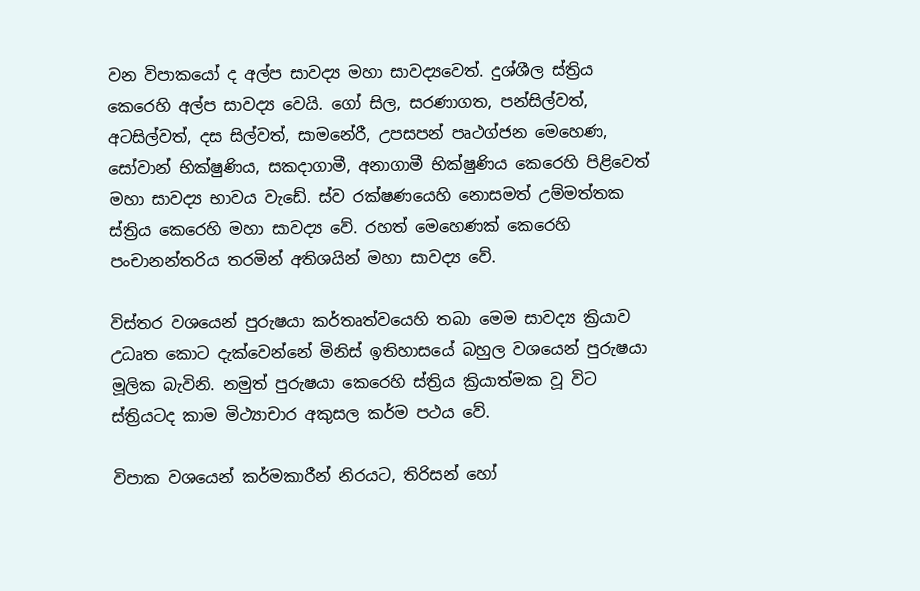වන විපාකයෝ ද අල්ප සාවද්‍ය මහා සාවද්‍යවෙත්. දුශ්ශීල ස්ත්‍රිය කෙරෙහි අල්ප සාවද්‍ය වෙයි. ගෝ සිල, සරණාගත, පන්සිල්වත්, අටසිල්වත්, දස සිල්වත්, සාමනේරී, උපසපන් පෘථග්ජන මෙහෙණ, සෝවාන් භික්ෂුණිය, සකදාගාමී, අනාගාමී භික්ෂුණිය කෙරෙහි පිළිවෙත් මහා සාවද්‍ය භාවය වැඩේ. ස්ව රක්ෂණයෙහි නොසමත් උම්මත්තක ස්ත්‍රිය කෙරෙහි මහා සාවද්‍ය වේ. රහත් මෙහෙණක් කෙරෙහි පංචානන්තරිය තරමින් අතිශයින් මහා සාවද්‍ය වේ.

විස්තර වශයෙන් පුරුෂයා කර්තෘත්වයෙහි තබා මෙම සාවද්‍ය ක්‍රියාව උධෘත කොට දැක්වෙන්නේ මිනිස් ඉතිහාසයේ බහුල වශයෙන් පුරුෂයා මූලික බැවිනි. නමුත් පුරුෂයා කෙරෙහි ස්ත්‍රිය ක්‍රියාත්මක වූ විට ස්ත්‍රියටද කාම මිථ්‍යාචාර අකුසල කර්ම පථය වේ.

විපාක වශයෙන් කර්මකාරීන් නිරයට, තිරිසන් හෝ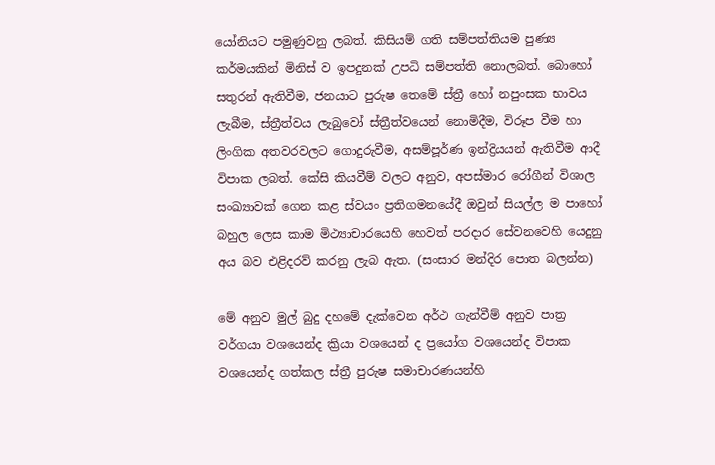යෝනියට පමුණුවනු ලබත්. කිසියම් ගති සම්පත්තියම පුණ්‍ය කර්මයකින් මිනිස් ව ඉපදුනක් උපධි සම්පත්ති නොලබත්. බොහෝ සතුරන් ඇතිවීම, ජනයාට පුරුෂ තෙමේ ස්ත්‍රී හෝ නපුංසක භාවය ලැබීම, ස්ත්‍රීත්වය ලැබුවෝ ස්ත්‍රීත්වයෙන් නොමිදීම, විරූප වීම හා ලිංගික අතවරවලට ගොදුරුවීම, අසම්පූර්ණ ඉන්ද්‍රියයන් ඇතිවීම ආදී විපාක ලබත්. කේසි කියවීම් වලට අනුව, අපස්මාර රෝගීන් විශාල සංඛ්‍යාවක් ගෙන කළ ස්වයං ප්‍රතිගමනයේදී ඔවුන් සියල්ල ම පාහෝ බහුල ලෙස කාම මිථ්‍යාචාරයෙහි හෙවත් පරදාර සේවනවෙහි යෙදුනු අය බව එළිදරව් කරනු ලැබ ඇත. (සංසාර මන්දිර පොත බලන්න)

මේ අනුව මුල් බුදු දහමේ දැක්වෙන අර්ථ ගැන්වීම් අනුව පාත්‍ර වර්ගයා වශයෙන්ද ක්‍රියා වශයෙන් ද ප්‍රයෝග වශයෙන්ද විපාක වශයෙන්ද ගත්කල ස්ත්‍රී පුරුෂ සමාචාරණයන්හි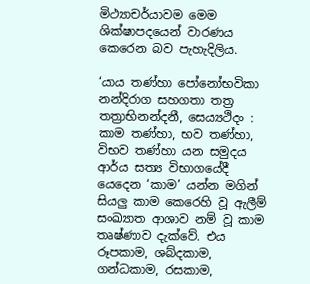මිථ්‍යාචර්යාවම මෙම ශික්ෂාපදයෙන් වාරණය කෙරෙන බව පැහැදිලිය.

‘යාය තණ්හා පෝනෝභවිකා නන්දිරාග සහගතා තත්‍ර තත්‍රාභිනන්දනී, සෙය්‍යථිදං : කාම තණ්හා, භව තණ්හා, විභව තණ්හා යන සමුදය ආර්ය සත්‍ය විභාගයේදී යෙදෙන ‘කාම’ යන්න මගින් සියලු කාම කෙරෙහි වූ ඇලීම් සංඛ්‍යාත ආශාව නම් වූ කාම තෘෂ්ණාව දැක්වේ. එය රූපකාම, ශබ්දකාම, ගන්ධකාම, රසකාම,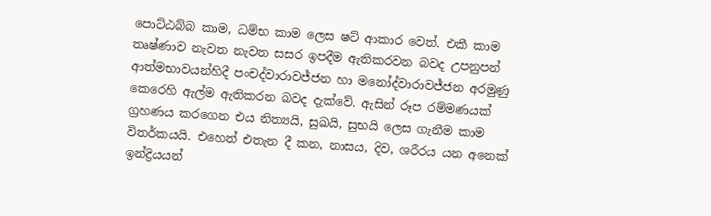පොට්ඨබ්බ කාම, ධම්භ කාම ලෙස ෂට් ආකාර වෙත්. එකී කාම තෘෂ්ණාව නැවත නැවත සසර ඉපදීම ඇතිකරවන බවද උපනුපන් ආත්මභාවයන්හිදී පංචද්වාරාවජ්ජන හා මනෝද්වාරාවජ්ජන අරමුණු කෙරෙහි ඇල්ම ඇතිකරන බවද දැක්වේ. ඇසින් රූප රම්මණයක් ග්‍රහණය කරගෙන එය නිත්‍යයි, සුඛයි, සුභයි ලෙස ගැනීම කාම විතර්කයයි. එහෙත් එතැන දී කන, නාසය, දිව, ශරීරය යන අනෙක් ඉන්ද්‍රියයන්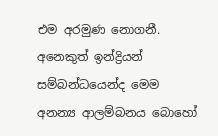එම අරමුණ නොගනී. අනෙකුත් ඉන්ද්‍රියන් සම්බන්ධයෙන්ද මෙම අනන්‍ය ආලම්බනය බොහෝ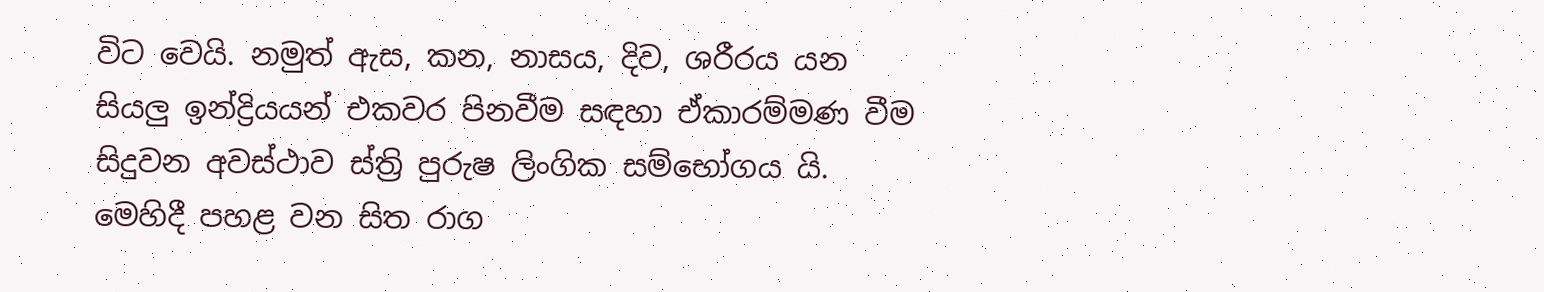විට වෙයි. නමුත් ඇස, කන, නාසය, දිව, ශරීරය යන සියලු ඉන්ද්‍රියයන් එකවර පිනවීම සඳහා ඒකාරම්මණ වීම සිදුවන අවස්ථාව ස්ත්‍රි පුරුෂ ලිංගික සම්භෝගය යි. මෙහිදී පහළ වන සිත රාග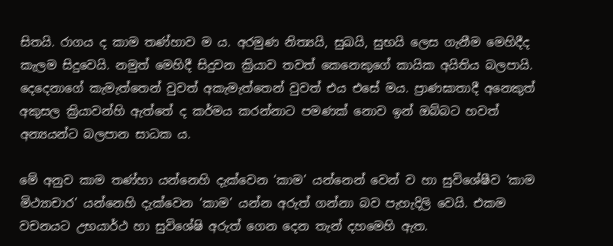සිතයි. රාගය ද කාම තණ්හාව ම ය. අරමුණ නිත්‍යයි, සුඛයි, සුභයි ලෙස ගැනීම මෙහිදීද කැලම සිදුවෙයි. නමුත් මෙහිදී සිදුවන ක්‍රියාව තවත් කෙනෙකුගේ කායික අයිතිය බලපායි. දෙදෙනාගේ කැමැත්තෙන් වුවත් අකැමැත්තෙන් වුවත් එය එසේ මය. ප්‍රාණඝාතාදී අනෙකුත් අකුසල ක්‍රියාවන්හි ඇත්තේ ද කර්මය කරන්නාට පමණක් නොව ඉන් ඔබ්බට හවත් අන්‍යයන්ට බලපාන සාධක ය.

මේ අනුව කාම තණ්හා යන්නෙහි දැක්වෙන ‘කාම’ යන්නෙන් වෙන් ව හා සුවිශේෂීව ‘කාම මිථ්‍යාචාර’ යන්නෙහි දැක්වෙන ‘කාම’ යන්න අරුත් ගන්නා බව පැහැදිලි වෙයි. එකම වචනයට උභයාර්ථ හා සුවිශේෂි අරුත් ගෙන දෙන තැන් දහමෙහි ඇත.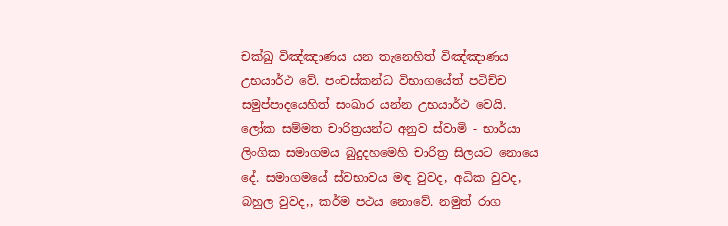චක්ඛු විඤ්ඤාණය යන තැනෙහිත් විඤ්ඤාණය උභයාර්ථ වේ. පංචස්කන්ධ විභාගයේත් පටිච්ච සමුප්පාදයෙහිත් සංඛාර යන්න උභයාර්ථ වෙයි. ලෝක සම්මත චාරිත්‍රයන්ට අනුව ස්වාමි - භාර්යා ලිංගික සමාගමය බුදුදහමෙහි චාරිත්‍ර සිලයට නොයෙ දේ. සමාගමයේ ස්වභාවය මඳ වුවද, අධික වුවද, බහුල වුවද,, කර්ම පථය නොවේ. නමුත් රාග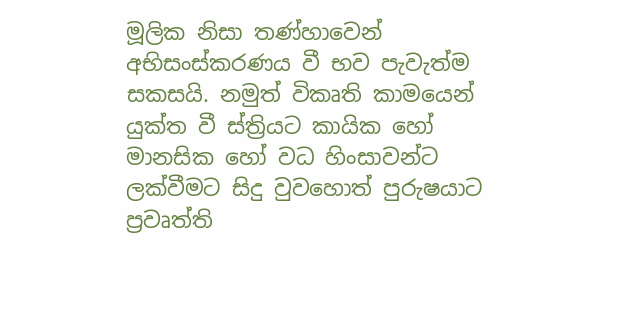මූලික නිසා තණ්හාවෙන් අභිසංස්කරණය වී භව පැවැත්ම සකසයි. නමුත් විකෘති කාමයෙන් යුක්ත වී ස්ත්‍රියට කායික හෝ මානසික හෝ වධ හිංසාවන්ට ලක්වීමට සිදු වුවහොත් පුරුෂයාට ප්‍රවෘත්ති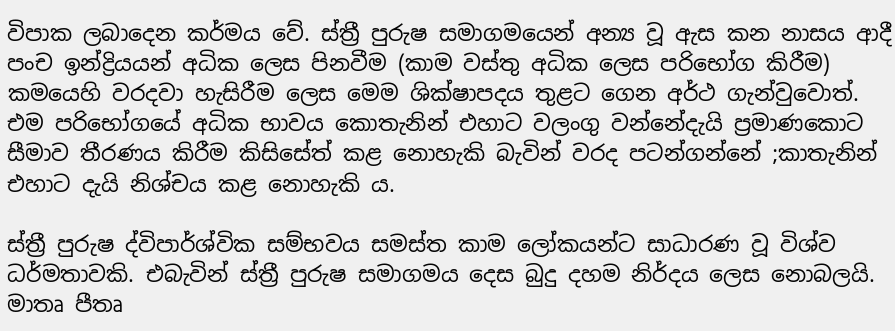විපාක ලබාදෙන කර්මය වේ. ස්ත්‍රී පුරුෂ සමාගමයෙන් අන්‍ය වූ ඇස කන නාසය ආදී පංච ඉන්ද්‍රියයන් අධික ලෙස පිනවීම (කාම වස්තු අධික ලෙස පරිභෝග කිරීම) කමයෙහි වරදවා හැසිරීම ලෙස මෙම ශික්ෂාපදය තුළට ගෙන අර්ථ ගැන්වුවොත්. එම පරිභෝගයේ අධික භාවය කොතැනින් එහාට වලංගු වන්නේදැයි ප්‍රමාණකොට සීමාව තීරණය කිරීම කිසිසේත් කළ නොහැකි බැවින් වරද පටන්ගන්නේ ;කාතැනින් එහාට දැයි නිශ්චය කළ නොහැකි ය.

ස්ත්‍රී පුරුෂ ද්විපාර්ශ්වික සම්භවය සමස්ත කාම ලෝකයන්ට සාධාරණ වූ විශ්ව ධර්මතාවකි. එබැවින් ස්ත්‍රී පුරුෂ සමාගමය දෙස බුදු දහම නිර්දය ලෙස නොබලයි. මාතෘ පීතෘ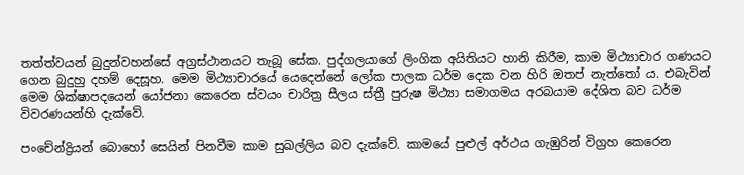තත්ත්වයන් බුදුන්වහන්සේ අග්‍රස්ථානයට තැබූ සේක. පුද්ගලයාගේ ලිංගික අයිතියට හානි කිරීම, කාම මිථ්‍යාචාර ගණයට ගෙන බුදුහු දහම් දෙසූහ. මෙම මිථ්‍යාචාරයේ යෙදෙන්නේ ලෝක පාලක ධර්ම දෙක වන හිරි ඔතප් නැත්තෝ ය. එබැවින් මෙම ශික්ෂාපදයෙන් යෝජනා කෙරෙන ස්වයං චාරිත්‍ර සීලය ස්ත්‍රී පුරුෂ මිථ්‍යා සමාගමය අරබයාම දේශිත බව ධර්ම විවරණයන්හි දැක්වේ.

පංචේන්ද්‍රියන් බොහෝ සෙයින් පිනවීම කාම සුඛල්ලිය බව දැක්වේ. කාමයේ පුළුල් අර්ථය ගැඹුරින් විග්‍රහ කෙරෙන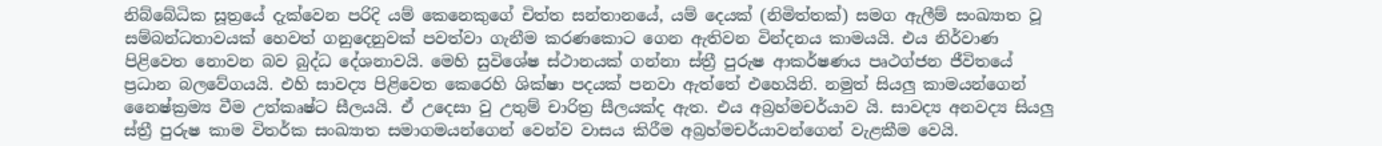නිබ්බේධික සූත්‍රයේ දැක්වෙන පරිදි යම් කෙනෙකුගේ චිත්ත සන්තානයේ, යම් දෙයක් (නිමිත්තක්) සමග ඇලීම් සංඛ්‍යාත වූ සම්බන්ධතාවයක් හෙවත් ගනුදෙනුවක් පවත්වා ගැනීම කරණකොට ගෙන ඇතිවන වින්දනය කාමයයි. එය නිර්වාණ පිළිවෙත නොවන බව බුද්ධ දේශනාවයි. මෙහි සුවිශේෂ ස්ථානයක් ගන්නා ස්ත්‍රී පුරුෂ ආකර්ෂණය පෘථග්ජන ජීවිතයේ ප්‍රධාන බලවේගයයි. එහි සාවද්‍ය පිළිවෙත කෙරෙහි ශික්ෂා පදයක් පනවා ඇත්තේ එහෙයිනි. නමුත් සියලු කාමයන්ගෙන් නෛෂ්ක්‍රම්‍ය වීම උත්කෘෂ්ට සීලයයි. ඒ උදෙසා වු උතුම් චාරිත්‍ර සීලයක්ද ඇත. එය අබ්‍රහ්මචර්යාව යි. සාවද්‍ය අනවද්‍ය සියලු ස්ත්‍රී පුරුෂ කාම විතර්ක සංඛ්‍යාත සමාගමයන්ගෙන් වෙන්ව වාසය කිරීම අබ්‍රහ්මචර්යාවන්ගෙන් වැළකීම වෙයි.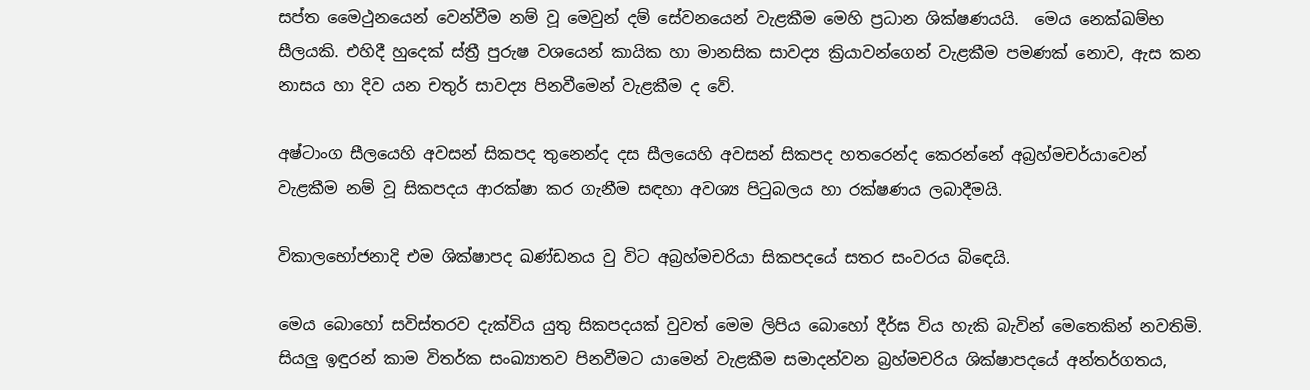සප්ත මෛථුනයෙන් වෙන්වීම නම් වූ මෙවුන් දම් සේවනයෙන් වැළකීම මෙහි ප්‍රධාන ශික්ෂණයයි.  මෙය නෙක්ඛම්භ සීලයකි. එහිදී හුදෙක් ස්ත්‍රී පුරුෂ වශයෙන් කායික හා මානසික සාවද්‍ය ක්‍රියාවන්ගෙන් වැළකීම පමණක් නොව, ඇස කන නාසය හා දිව යන චතුර් සාවද්‍ය පිනවීමෙන් වැළකීම ද වේ.

අෂ්ටාංග සීලයෙහි අවසන් සිකපද තුනෙන්ද දස සීලයෙහි අවසන් සිකපද හතරෙන්ද කෙරන්නේ අබ්‍රහ්මචර්යාවෙන් වැළකීම නම් වූ සිකපදය ආරක්ෂා කර ගැනීම සඳහා අවශ්‍ය පිටුබලය හා රක්ෂණය ලබාදීමයි.

විකාලභෝජනාදි එම ශික්ෂාපද ඛණ්ඩනය වු විට අබ්‍රහ්මචරියා සිකපදයේ සතර සංවරය බිඳෙයි.

මෙය බොහෝ සවිස්තරව දැක්විය යුතු සිකපදයක් වුවත් මෙම ලිපිය බොහෝ දීර්ඝ විය හැකි බැවින් මෙතෙකින් නවතිමි. සියලු ඉඳුරන් කාම විතර්ක සංඛ්‍යාතව පිනවීමට යාමෙන් වැළකීම සමාදන්වන බ්‍රහ්මචරිය ශික්ෂාපදයේ අන්තර්ගතය,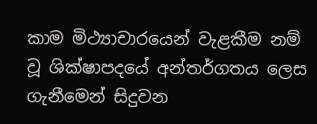කාම මිථ්‍යාචාරයෙන් වැළකීම නම් වූ ශික්ෂාපදයේ අන්තර්ගතය ලෙස ගැනීමෙන් සිදුවන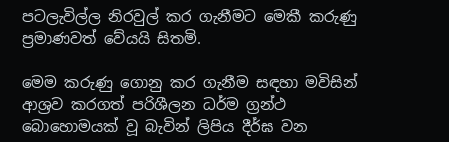පටලැවිල්ල නිරවුල් කර ගැනීමට මෙකී කරුණු ප්‍රමාණවත් වේයයි සිතමි.

මෙම කරුණු ගොනු කර ගැනීම සඳහා මවිසින් ආශ්‍රව කරගත් පරිශීලන ධර්ම ග්‍රන්ථ බොහොමයක් වූ බැවින් ලිපිය දීර්ඝ වන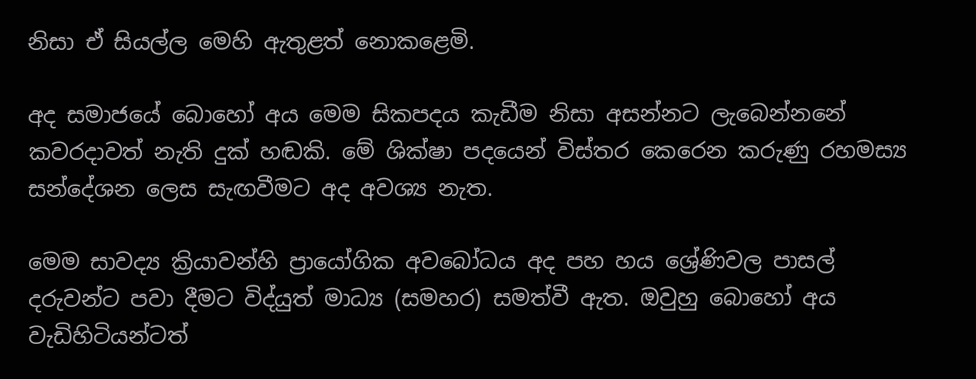නිසා ඒ සියල්ල මෙහි ඇතුළත් නොකළෙමි.

අද සමාජයේ බොහෝ අය මෙම සිකපදය කැඩීම නිසා අසන්නට ලැබෙන්නනේ කවරදාවත් නැති දුක් හඬකි. මේ ශික්ෂා පදයෙන් විස්තර කෙරෙන කරුණු රහමස්‍ය සන්දේශන ලෙස සැඟවීමට අද අවශ්‍ය නැත.

මෙම සාවද්‍ය ක්‍රියාවන්හි ප්‍රායෝගික අවබෝධය අද පහ හය ශ්‍රේණිවල පාසල් දරුවන්ට පවා දීමට විද්යුත් මාධ්‍ය (සමහර) සමත්වී ඇත. ඔවුහු බොහෝ අය වැඩිහිටියන්ටත්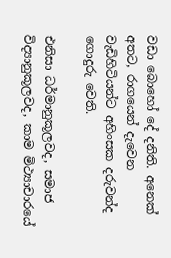වඩා බොහෝ දේ දනිති. අනෙක් අතට, රාගයෙන් දැවෙන වැඩිහිටියන්ට අහිංසක දරුවන්ද ගොදුරු වෙති.

එනිසා ධර්මානුකූලවද, සමාජ විද්‍යානුකූලවද, කාම මිථ්‍යාචාරයේ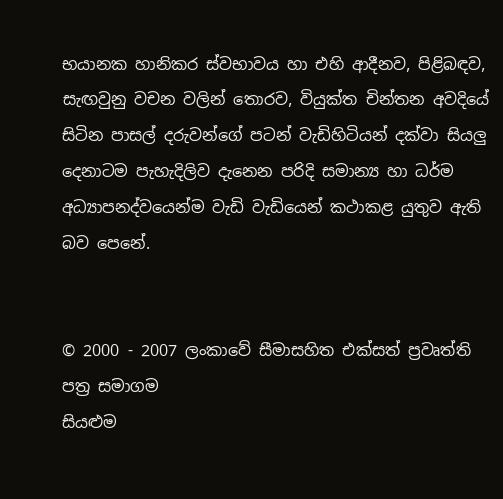භයානක හානිකර ස්වභාවය හා එහි ආදීනව, පිළිබඳව, සැඟවුනු වචන වලින් තොරව, වියුක්ත චින්තන අවදියේ සිටින පාසල් දරුවන්ගේ පටන් වැඩිහිටියන් දක්වා සියලු දෙනාටම පැහැදිලිව දැනෙන පරිදි සමාන්‍ය හා ධර්ම අධ්‍යාපනද්වයෙන්ම වැඩි වැඩියෙන් කථාකළ යුතුව ඇති බව පෙනේ.


© 2000 - 2007 ලංකාවේ සීමාසහිත එක්සත් ප්‍රවෘත්ති පත්‍ර සමාගම
සියළුම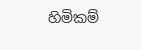හිමිකම්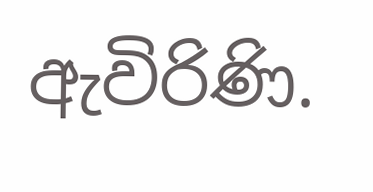ඇවිරිණි.